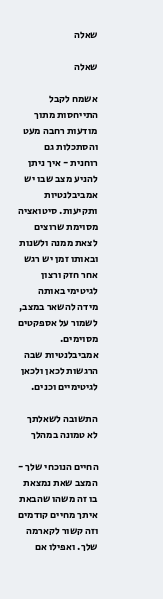שאלה

שאלה

אשמח לקבל התייחסות מתוך מודעות רחבה מעט והסתכלות גם רוחנית - איך ניתן להניע מצב שבו יש אמביבלנטיות ותקיעות. סיטואציה מסוימת שרוצים לצאת ממנה ולשנות ובאותו זמן יש רגש אחר חזק ורצון לגיטימי באותה מידה להשאר במצב, לשמור על אספקטים מסוימים. אמביבלנטיות שבה הרגשות לכאן ולכאן לגיטימיים וכנים.

התשובה לשאלתך לא טמונה במהלך

החיים הנוכחי שלך - המצב שאת נמצאת בו זה משהו שהבאת איתך מחיים קודמים וזה קשור לקארמה שלך. ואפילו אם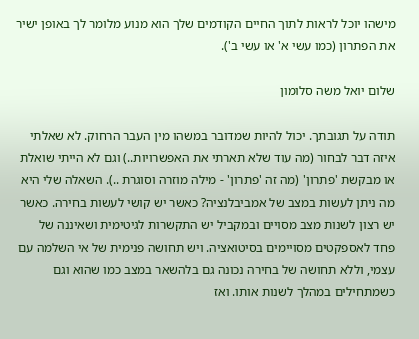מישהו יוכל לראות לתוך החיים הקודמים שלך הוא מנוע מלומר לך באופן ישיר את הפתרון (כמו עשי א' או עשי ב').

שלום יואל משה סלומון

תודה על תגובתך. יכול להיות שמדובר במשהו מין העבר הרחוק. לא שאלתי איזה דבר לבחור (מה עוד שלא תארתי את האפשרויות..) וגם לא הייתי שואלת או מבקשת 'פתרון' (מה זה 'פתרון' - מילה מוזרה וסוגרת ..). השאלה שלי היא מה ניתן לעשות במצב של אמביבלנציה? כאשר יש קושי לעשות בחירה. כאשר יש רצון לשנות מצב מסויים ובמקביל יש התקשרות לגיטימית ושאיננה של פחד לאספקטים מסויימים בסיטואציה. ויש תחושה פנימית של אי השלמה עם עצמי, וללא תחושה של בחירה נכונה גם בלהשאר במצב כמו שהוא וגם כשמתחילים במהלך לשנות אותו. ואז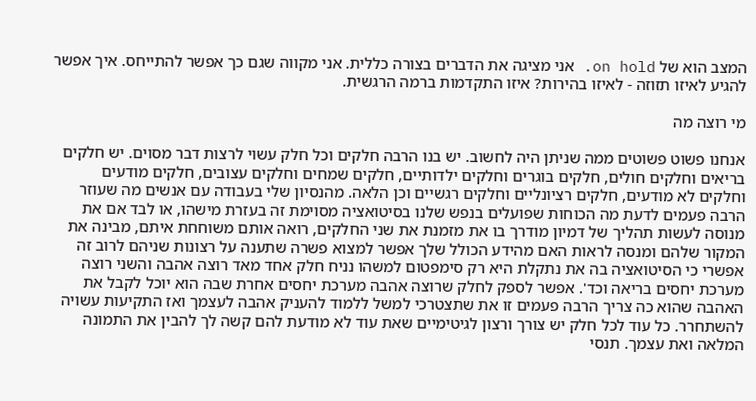המצב הוא של on hold. אני מציגה את הדברים בצורה כללית. אני מקווה שגם כך אפשר להתייחס. איך אפשר להגיע לאיזו תזוזה - לאיזו בהירות? איזו התקדמות ברמה הרגשית.

מי רוצה מה

אנחנו פשוט פשוטים ממה שניתן היה לחשוב. יש בנו הרבה חלקים וכל חלק עשוי לרצות דבר מסוים. יש חלקים בריאים וחלקים חולים, חלקים בוגרים וחלקים ילדותיים, חלקים שמחים וחלקים עצובים, חלקים מודעים וחלקים לא מודעים, חלקים רציונליים וחלקים רגשיים וכן הלאה. מהנסיון שלי בעבודה עם אנשים מה שעוזר הרבה פעמים לדעת מה הכוחות שפועלים בנפש שלנו בסיטואציה מסוימת זה בעזרת מישהו, או לבד אם את מנוסה לעשות תהליך של דמיון מודרך בו את מזמנת את שני החלקים, רואה אותם משוחחת איתם, מבינה את המקור שלהם ומנסה לראות האם מהידע הכולל שלך אפשר למצוא פשרה שתענה על רצונות שניהם לרוב זה אפשרי כי הסיטואציה בה את נתקלת היא רק סימפטום למשהו נניח חלק אחד מאד רוצה אהבה והשני רוצה מערכת יחסים בריאה וכד'. אפשר לספק לחלק שרוצה אהבה מערכת יחסים אחרת שבה הוא יוכל לקבל את האהבה שהוא כה צריך הרבה פעמים זו את שתצטרכי למשל ללמוד להעניק אהבה לעצמך ואז התקיעות עשויה להשתחרר. כל עוד לכל חלק יש צורך ורצון לגיטימיים שאת עוד לא מודעת להם קשה לך להבין את התמונה המלאה ואת עצמך. תנסי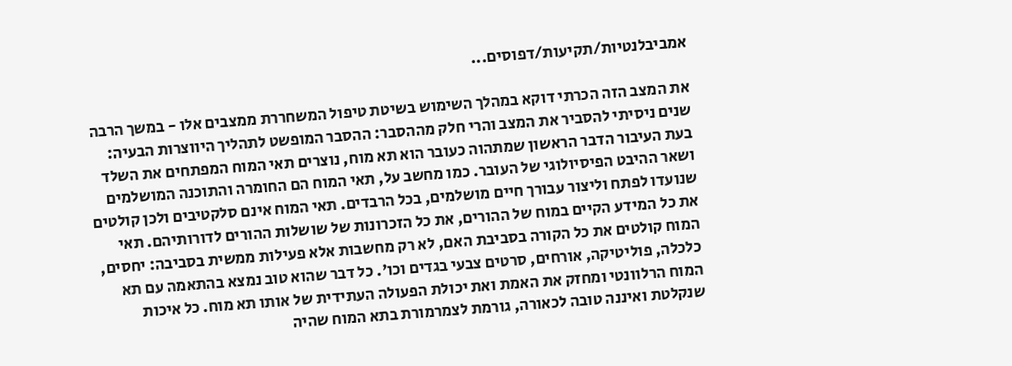אמביבלנטיות/תקיעות/דפוסים...

את המצב הזה הכרתי דוקא במהלך השימוש בשיטת טיפול המשחררת ממצבים אלו - במשך הרבה שנים ניסיתי להסביר את המצב והרי חלק מההסבר: ההסבר המופשט לתהליך היווצרות הבעיה: בעת העיבור הדבר הראשון שמתהוה כעובר הוא תא מוח, נוצרים תאי המוח המפתחים את השלד ושאר ההיבט הפיסיולוגי של העובר. כמו מחשב על, תאי המוח הם החומרה והתוכנה המושלמים שנועדו לפתח וליצור עבורך חיים מושלמים, בכל הרבדים. תאי המוח אינם סלקטיבים ולכן קולטים את כל המידע הקיים במוח של ההורים, את כל הזכרונות של שושלות ההורים לדורותיהם. תאי המוח קולטים את כל הקורה בסביבת האם, לא רק מחשבות אלא פעילות ממשית בסביבה: יחסים, כלכלה, פוליטיקה, אורחים, סרטים צבעי בגדים וכו'. כל דבר שהוא טוב נמצא בהתאמה עם תא המוח הרלוונטי ומחזק את האמת ואת יכולת הפעולה העתידית של אותו תא מוח. כל איכות שנקלטת ואיננה טובה לכאורה, גורמת לצמרמורת בתא המוח שהיה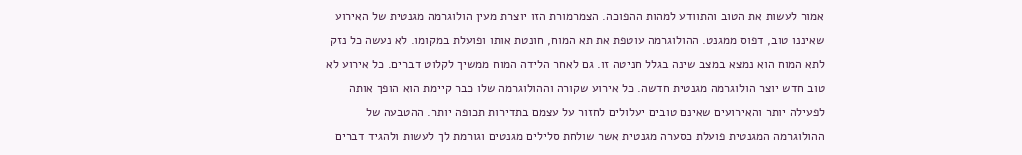אמור לעשות את הטוב והתוודע למהות ההפוכה. הצמרמורת הזו יוצרת מעין הולוגרמה מגנטית של האירוע שאיננו טוב, דפוס ממגנט. ההולוגרמה עוטפת את תא המוח, חונטת אותו ופועלת במקומו. לא נעשה כל נזק לתא המוח הוא נמצא במצב שינה בגלל חניטה זו. גם לאחר הלידה המוח ממשיך לקלוט דברים. כל אירוע לא טוב חדש יוצר הולוגרמה מגנטית חדשה. כל אירוע שקורה וההולוגרמה שלו כבר קיימת הוא הופך אותה לפעילה יותר והאירועים שאינם טובים יעלולים לחזור על עצמם בתדירות תכופה יותר. ההטבעה של ההולוגרמה המגנטית פועלת כסערה מגנטית אשר שולחת סלילים מגנטים וגורמת לך לעשות ולהגיד דברים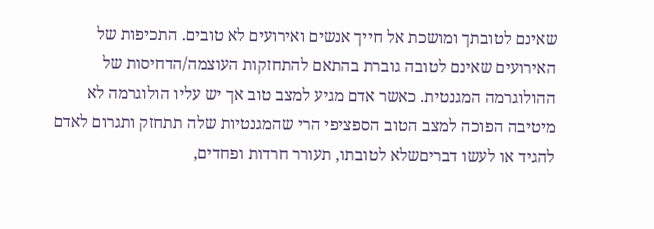שאינם לטובתך ומושכת אל חייך אנשים ואירועים לא טובים. התכיפות של האירועים שאינם לטובה גוברת בהתאם להתחזקות העוצמה/הדחיסות של ההולוגרמה המגנטית. כאשר אדם מגיע למצב טוב אך יש עליו הולוגרמה לא מיטיבה הפוכה למצב הטוב הספציפי הרי שהמגנטיות שלה תתחזק ותגרום לאדם להגיד או לעשו דבריםשלא לטובתו, תעורר חרדות ופחדים,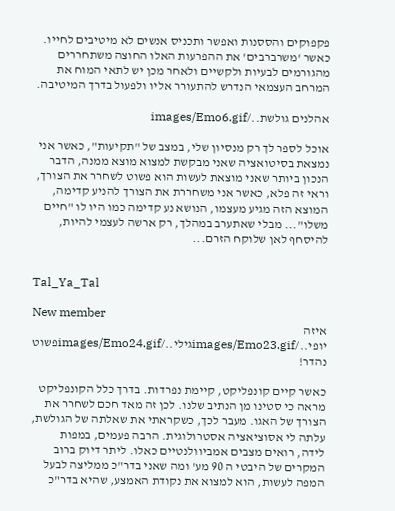פקפוקים והססנות ואפשר ותכניס אנשים לא מיטיבים לחייו. כאשר 'משרברבים' את ההפרעות האלו החוצה משתחררים מהגורמים לבעיות ולקשיים ולאחר מכן יש לתאי המוח את המרחב העצמאי הנדרש להתעורר אליו ולפעול בדרך המיטיבה.

אהלנים גולשת../images/Emo6.gif

אוכל לספר לך רק מנסיון שלי, במצב של "תקיעות", כאשר אני נמצאת בסיטואציה שאני מבקשת למצוא מוצא ממנה, הדבר הנכון ביותר שאני מוצאת לעשות הוא פשוט לשחרר את הצורך, וראי זה פלא, כאשר אני משחררת את הצורך להניע קדימה, המוצא הזה מגיע מעצמו, הנושא נע קדימה כמו היו לו "חיים משלו"... מבלי שאתערב במהלך, רק ארשה לעצמי להיות, להיסחף לאן שלוקח הזרם...


Tal_Ya_Tal

New member
איזה יופי../images/Emo23.gifגילי../images/Emo24.gifפשוט נהדר!

כאשר קיים קונפליקט, קיימת נפרדות. בדרך כלל הקונפליקט מראה כי סטינו מן הנתיב שלנו. לכן זה מאד חכם לשחרר את הצורך של האגו. מעבר לכך, כשקראתי את שאלתה של הגולשת, עלתה לי אסוציאציה אסטרולוגית. הרבה פעמים, במפות לידה, רואים מצבים אמביוולנטיים כאלו. ליתר דיוק ברוב המקרים של היבטי ה 90 מע' ומה שאני בדר"כ ממליצה לבעל המפה לעשות, הוא למצוא את נקודת האמצע, שהיא בדר"כ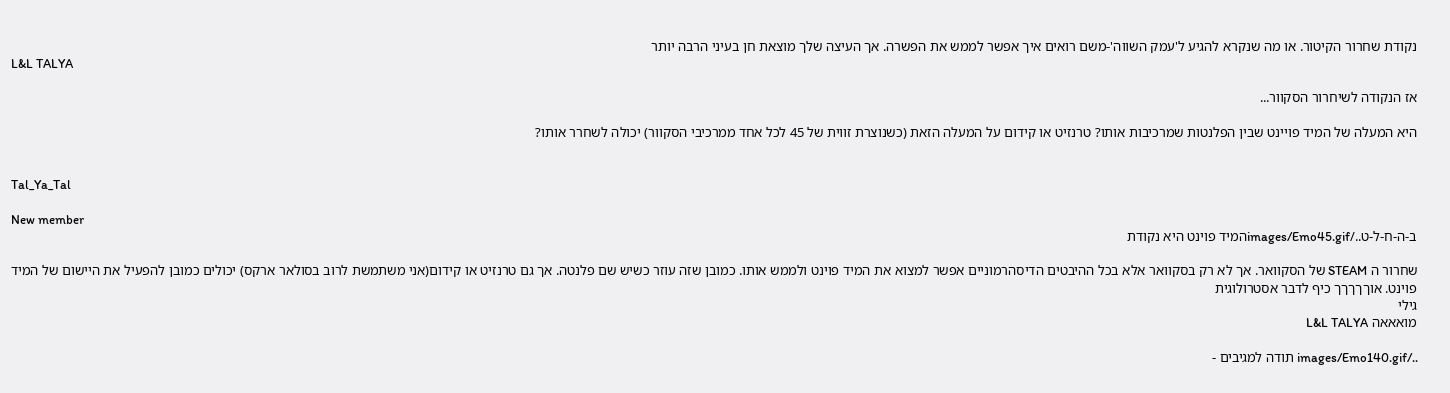נקודת שחרור הקיטור. או מה שנקרא להגיע ל'עמק השווה'-משם רואים איך אפשר לממש את הפשרה. אך העיצה שלך מוצאת חן בעיני הרבה יותר
L&L TALYA

אז הנקודה לשיחרור הסקוור...

היא המעלה של המיד פויינט שבין הפלנטות שמרכיבות אותו? טרנזיט או קידום על המעלה הזאת (כשנוצרת זווית של 45 לכל אחד ממרכיבי הסקוור) יכולה לשחרר אותו?


Tal_Ya_Tal

New member
ב-ה-ח-ל-ט../images/Emo45.gifהמיד פוינט היא נקודת

שחרור ה STEAM של הסקוואר. אך לא רק בסקוואר אלא בכל ההיבטים הדיסהרמוניים אפשר למצוא את המיד פוינט ולממש אותו. כמובן שזה עוזר כשיש שם פלנטה. אך גם טרנזיט או קידום(אני משתמשת לרוב בסולאר ארקס) יכולים כמובן להפעיל את היישום של המיד פוינט. אוךךךךך כיף לדבר אסטרולוגית
גילי
מואאאה L&L TALYA

../images/Emo140.gif תודה למגיבים -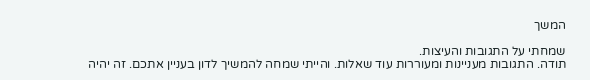המשך

שמחתי על התגובות והעיצות.
תודה. התגובות מעניינות ומעוררות עוד שאלות. והייתי שמחה להמשיך לדון בעניין אתכם. זה יהיה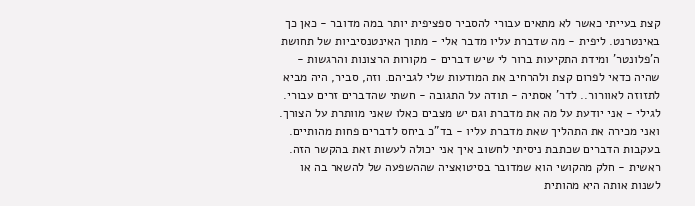קצת בעייתי כאשר לא מתאים עבורי להסביר ספציפית יותר במה מדובר - כאן כך באינטרנט. ליפית - מה שדברת עליו מדבר אלי - מתוך האינטנסיביות של תחושת ה'פלונטר' ומידת התקיעות ברור לי שיש דברים - מקורות הרצונות והרגשות - שהיה כדאי לפרום קצת ולהרחיב את המודעות שלי לגביהם. וזה, סביר, היה מביא לתזוזה לאוורור.. לדר' אסתיה - תודה על התגובה - חשתי שהדברים זרים עבורי. לגילי - אני יודעת על מה את מדברת וגם יש מצבים כאלו שאני מוותרת על הצורך. ואני מכירה את התהליך שאת מדברת עליו - בד"כ ביחס לדברים פחות מהותיים. בעקבות הדברים שכתבת ניסיתי לחשוב איך אני יכולה לעשות זאת בהקשר הזה. ראשית - חלק מהקושי הוא שמדובר בסיטואציה שההשפעה של להשאר בה או לשנות אותה היא מהותית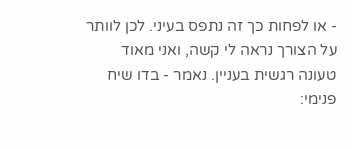- או לפחות כך זה נתפס בעיני. לכן לוותר על הצורך נראה לי קשה, ואני מאוד טעונה רגשית בעניין. נאמר - בדו שיח פנימי: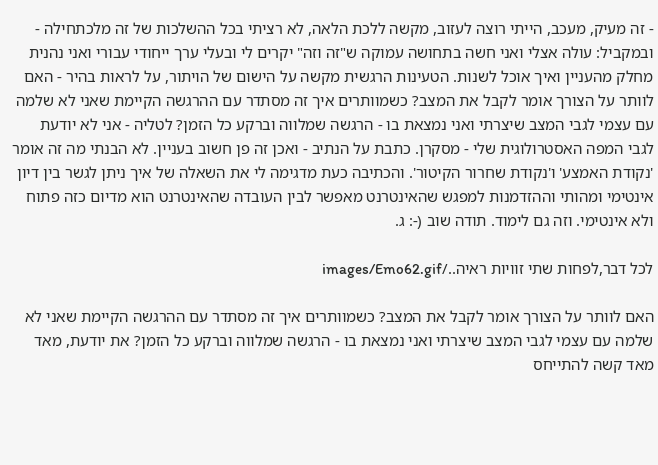- זה מעיק, מעכב, הייתי רוצה לעזוב, מקשה ללכת הלאה, לא רציתי בכל ההשלכות של זה מלכתחילה - ובמקביל: עולה אצלי ואני חשה בתחושה עמוקה ש"זה וזה" יקרים לי ובעלי ערך ייחודי עבורי ואני נהנית מחלק מהעניין ואיך אוכל לשנות. הטעינות הרגשית מקשה על הישום של הויתור, על לראות בהיר - האם לוותר על הצורך אומר לקבל את המצב? כשמוותרים איך זה מסתדר עם ההרגשה הקיימת שאני לא שלמה עם עצמי לגבי המצב שיצרתי ואני נמצאת בו - הרגשה שמלווה וברקע כל הזמן? לטליה - אני לא יודעת לגבי המפה האסטרולוגית שלי - מסקרן. כתבת על הנתיב - ואכן זה פן חשוב בעניין. לא הבנתי מה זה אומר 'נקודת האמצע' ו'נקודת שחרור הקיטור'. והכתיבה כעת מדגימה לי את השאלה של איך ניתן לגשר בין דיון אינטימי ומהותי וההזדמנות למפגש שהאינטרנט מאפשר לבין העובדה שהאינטרנט הוא מדיום כזה פתוח ולא אינטימי. וזה גם לימוד. תודה שוב (-: ג.

לכל דבר,לפחות שתי זוויות ראיה../images/Emo62.gif

האם לוותר על הצורך אומר לקבל את המצב? כשמוותרים איך זה מסתדר עם ההרגשה הקיימת שאני לא שלמה עם עצמי לגבי המצב שיצרתי ואני נמצאת בו - הרגשה שמלווה וברקע כל הזמן? את יודעת, מאד מאד קשה להתייחס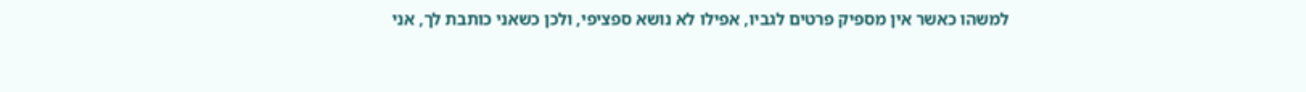למשהו כאשר אין מספיק פרטים לגביו, אפילו לא נושא ספציפי, ולכן כשאני כותבת לך, אני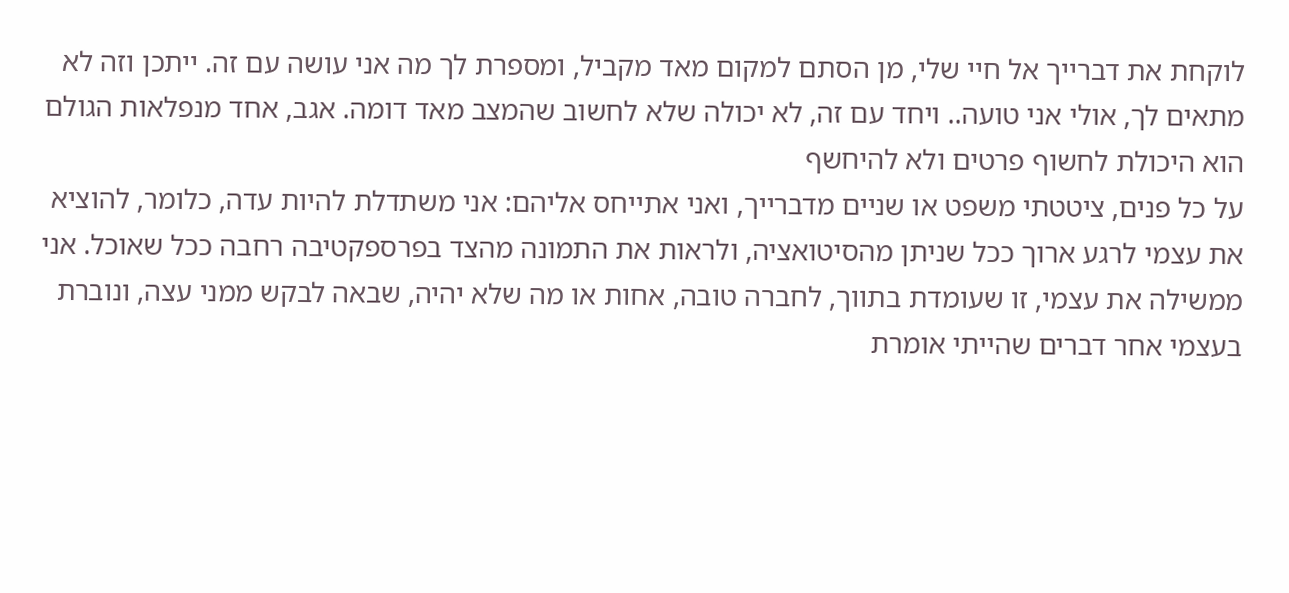לוקחת את דברייך אל חיי שלי, מן הסתם למקום מאד מקביל, ומספרת לך מה אני עושה עם זה. ייתכן וזה לא מתאים לך, אולי אני טועה.. ויחד עם זה, לא יכולה שלא לחשוב שהמצב מאד דומה. אגב, אחד מנפלאות הגולם הוא היכולת לחשוף פרטים ולא להיחשף
על כל פנים, ציטטתי משפט או שניים מדברייך, ואני אתייחס אליהם: אני משתדלת להיות עדה, כלומר, להוציא את עצמי לרגע ארוך ככל שניתן מהסיטואציה, ולראות את התמונה מהצד בפרספקטיבה רחבה ככל שאוכל. אני ממשילה את עצמי, זו שעומדת בתווך, לחברה טובה, אחות או מה שלא יהיה, שבאה לבקש ממני עצה, ונוברת בעצמי אחר דברים שהייתי אומרת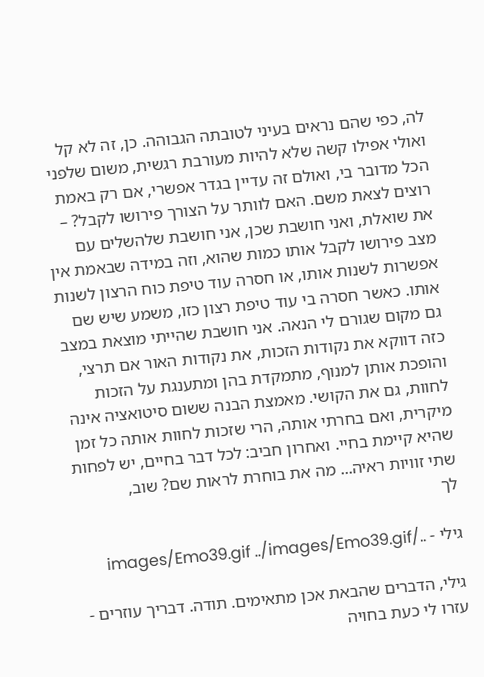לה, כפי שהם נראים בעיני לטובתה הגבוהה. כן, זה לא קל ואולי אפילו קשה שלא להיות מעורבת רגשית, משום שלפני הכל מדובר בי, ואולם זה עדיין בגדר אפשרי, אם רק באמת רוצים לצאת משם. האם לוותר על הצורך פירושו לקבל? – את שואלת, ואני חושבת שכן, אני חושבת שלהשלים עם מצב פירושו לקבל אותו כמות שהוא, וזה במידה שבאמת אין אפשרות לשנות אותו, או חסרה עוד טיפת כוח הרצון לשנות אותו. כאשר חסרה בי עוד טיפת רצון כזו, משמע שיש שם גם מקום שגורם לי הנאה. אני חושבת שהייתי מוצאת במצב כזה דווקא את נקודות הזכות, את נקודות האור אם תרצי, והופכת אותן למנוף, מתמקדת בהן ומתענגת על הזכות לחוות, גם את הקושי. מאמצת הבנה ששום סיטואציה אינה מיקרית, ואם בחרתי אותה, הרי שזכות לחוות אותה כל זמן שהיא קיימת בחיי. ואחרון חביב: לכל דבר בחיים, יש לפחות שתי זוויות ראיה... מה את בוחרת לראות שם? שוב,
לך

גילי - ../images/Emo39.gif ../images/Emo39.gif

גילי, הדברים שהבאת אכן מתאימים. תודה. דבריך עוזרים - עזרו לי כעת בחויה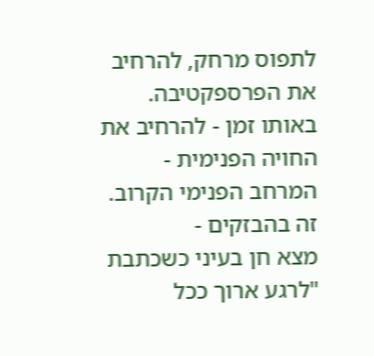לתפוס מרחק, להרחיב את הפרספקטיבה. באותו זמן - להרחיב את החויה הפנימית - המרחב הפנימי הקרוב. זה בהבזקים -
מצא חן בעיני כשכתבת "לרגע ארוך ככל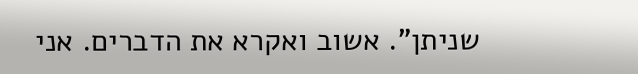שניתן". אשוב ואקרא את הדברים. אני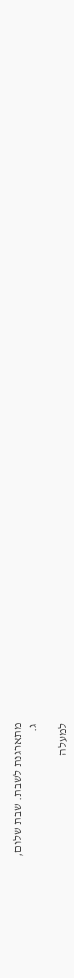מתארגנת לשבת. שבת שלום,
ג.

למעלה